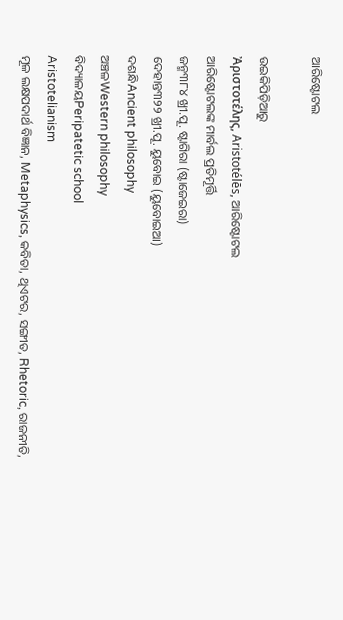ଆରିଷ୍ଟୋଟଲ

ଉଇକିପିଡ଼ିଆ‌ରୁ
Ἀριστοτέλης, Aristotélēs, ଆରିଷ୍ଟୋଟଲ
ଆରିଷ୍ଟୋଟଲଙ୍କ ମାର୍ବଲ ପ୍ରତିମୂର୍ତ୍ତି
ଜନ୍ମ୩୮୪ ଖ୍ରୀ.ପୂ. ଷ୍ଟାଗିରା (ଷ୍ଟାଜେଇରା)
ଦେହାନ୍ତ୩୨୨ ଖ୍ରୀ.ପୂ. ୟୁବୋଇ (ୟୁବୋଇଆ)
ଦଶନ୍ଧିAncient philosophy
ଅଞ୍ଚଳWestern philosophy
ବିଦ୍ୟାଳୟPeripatetic school
Aristotelianism
ମୂଳ ଲକ୍ଷପଦାର୍ଥ ବିଜ୍ଞାନ, Metaphysics, କବିତା, ଥିଏଟର, ସଙ୍ଗୀତ, Rhetoric, ରାଜନୀତି,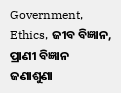Government, Ethics, ଜୀବ ବିଜ୍ଞାନ, ପ୍ରାଣୀ ବିଜ୍ଞାନ
ଜଣାଶୁଣା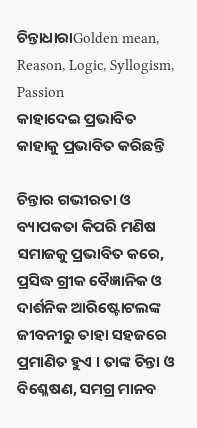ଚିନ୍ତାଧାରାGolden mean, Reason, Logic, Syllogism, Passion
କାହାଦେଇ ପ୍ରଭାବିତ
କାହାକୁ ପ୍ରଭାବିତ କରିଛନ୍ତି

ଚିନ୍ତାର ଗଭୀରତା ଓ ବ୍ୟାପକତା କିପରି ମଣିଷ ସମାଜକୁ ପ୍ରଭାବିତ କରେ, ପ୍ରସିଦ୍ଧ ଗ୍ରୀକ ବୈଜ୍ଞାନିକ ଓ ଦାର୍ଶନିକ ଆରିଷ୍ଟୋଟଲଙ୍କ ଜୀବନୀରୁ ତାହା ସହଜରେ ପ୍ରମାଣିତ ହୁଏ । ତାଙ୍କ ଚିନ୍ତା ଓ ବିଶ୍ଳେଷଣ, ସମଗ୍ର ମାନବ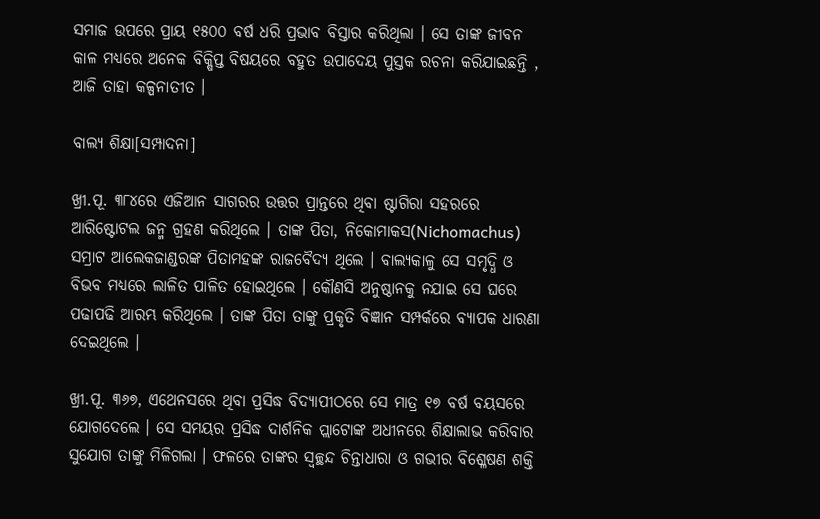ସମାଜ ଉପରେ ପ୍ରାୟ ୧୫୦୦ ବର୍ଷ ଧରି ପ୍ରଭାବ ବିସ୍ତାର କରିଥିଲା । ସେ ତାଙ୍କ ଜୀବନ କାଳ ମଧ୍ୟରେ ଅନେକ ବିକ୍ଷିପ୍ତ ବିଷୟରେ ବହୁତ ଉପାଦେୟ ପୁସ୍ତକ ରଚନା କରିଯାଇଛନ୍ତି , ଆଜି ତାହା କଳ୍ପନାତୀତ ।

ବାଲ୍ୟ ଶିକ୍ଷା[ସମ୍ପାଦନା]

ଖ୍ରୀ.ପୂ. ୩୮୪ରେ ଏଜିଆନ ସାଗରର ଉତ୍ତର ପ୍ରାନ୍ତରେ ଥିବା ଷ୍ଟାଗିରା ସହରରେ ଆରିଷ୍ଟୋଟଲ ଜନ୍ମ ଗ୍ରହଣ କରିଥିଲେ । ତାଙ୍କ ପିତା, ନିକୋମାକସ(Nichomachus) ସମ୍ରାଟ ଆଲେକଜାଣ୍ଡରଙ୍କ ପିତାମହଙ୍କ ରାଜବୈଦ୍ୟ ଥିଲେ । ବାଲ୍ୟକାଳୁ ସେ ସମୃଦ୍ଧି ଓ ବିଭବ ମଧ୍ୟରେ ଲାଳିତ ପାଳିତ ହୋଇଥିଲେ । କୌଣସି ଅନୁଷ୍ଠାନକୁ ନଯାଇ ସେ ଘରେ ପଢାପଢି ଆରମ୍ଭ କରିଥିଲେ । ତାଙ୍କ ପିତା ତାଙ୍କୁ ପ୍ରକୃତି ବିଜ୍ଞାନ ସମ୍ପର୍କରେ ବ୍ୟାପକ ଧାରଣା ଦେଇଥିଲେ ।

ଖ୍ରୀ.ପୂ. ୩୬୭, ଏଥେନସରେ ଥିବା ପ୍ରସିଦ୍ଧ ବିଦ୍ୟାପୀଠରେ ସେ ମାତ୍ର ୧୭ ବର୍ଷ ବୟସରେ ଯୋଗଦେଲେ । ସେ ସମୟର ପ୍ରସିଦ୍ଧ ଦାର୍ଶନିକ ପ୍ଲାଟୋଙ୍କ ଅଧୀନରେ ଶିକ୍ଷାଲାଭ କରିବାର ସୁଯୋଗ ତାଙ୍କୁ ମିଳିଗଲା । ଫଳରେ ତାଙ୍କର ସ୍ୱଚ୍ଛନ୍ଦ ଚିନ୍ତାଧାରା ଓ ଗଭୀର ବିଶ୍ଳେଷଣ ଶକ୍ତି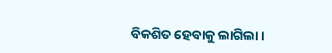ବିକଶିତ ହେବାକୁ ଲାଗିଲା ।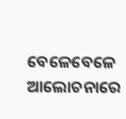ବେଳେବେଳେ ଆଲୋଚନାରେ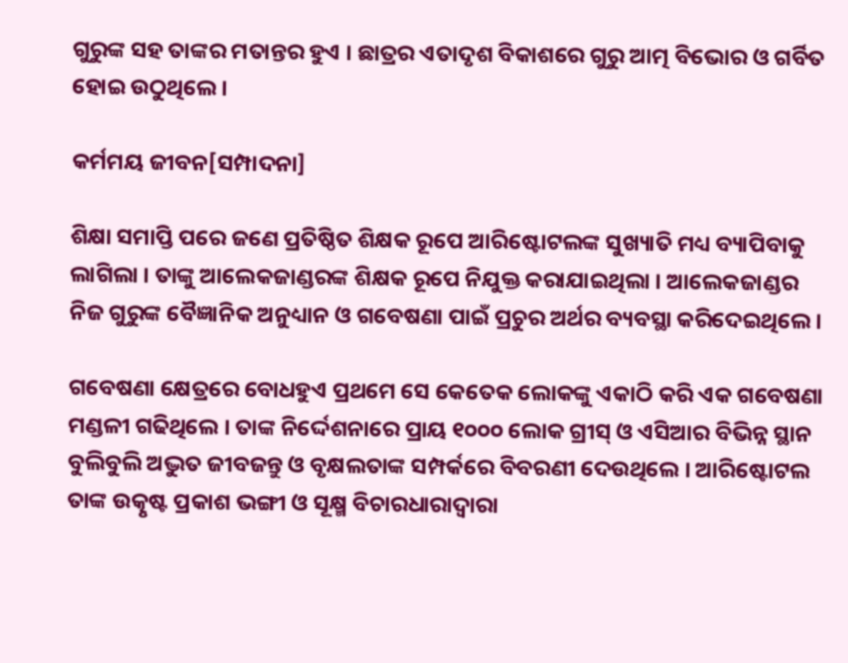ଗୁରୁଙ୍କ ସହ ତାଙ୍କର ମତାନ୍ତର ହୁଏ । ଛାତ୍ରର ଏତାଦୃଶ ବିକାଶରେ ଗୁରୁ ଆତ୍ମ ବିଭୋର ଓ ଗର୍ବିତ ହୋଇ ଉଠୁଥିଲେ ।

କର୍ମମୟ ଜୀବନ[ସମ୍ପାଦନା]

ଶିକ୍ଷା ସମାପ୍ତି ପରେ ଜଣେ ପ୍ରତିଷ୍ଠିତ ଶିକ୍ଷକ ରୂପେ ଆରିଷ୍ଟୋଟଲଙ୍କ ସୁଖ୍ୟାତି ମଧ୍ୟ ବ୍ୟାପିବାକୁ ଲାଗିଲା । ତାଙ୍କୁ ଆଲେକଜାଣ୍ଡରଙ୍କ ଶିକ୍ଷକ ରୂପେ ନିଯୁକ୍ତ କରାଯାଇଥିଲା । ଆଲେକଜାଣ୍ଡର ନିଜ ଗୁରୁଙ୍କ ବୈଜ୍ଞାନିକ ଅନୁଧ୍ୟାନ ଓ ଗବେଷଣା ପାଇଁ ପ୍ରଚୁର ଅର୍ଥର ବ୍ୟବସ୍ଥା କରିଦେଇଥିଲେ ।

ଗବେଷଣା କ୍ଷେତ୍ରରେ ବୋଧହୁଏ ପ୍ରଥମେ ସେ କେତେକ ଲୋକଙ୍କୁ ଏକାଠି କରି ଏକ ଗବେଷଣା ମଣ୍ଡଳୀ ଗଢିଥିଲେ । ତାଙ୍କ ନିର୍ଦ୍ଦେଶନାରେ ପ୍ରାୟ ୧୦୦୦ ଲୋକ ଗ୍ରୀସ୍ ଓ ଏସିଆର ବିଭିନ୍ନ ସ୍ଥାନ ବୁଲିବୁଲି ଅଦ୍ଭୁତ ଜୀବଜନ୍ତୁ ଓ ବୃକ୍ଷଲତାଙ୍କ ସମ୍ପର୍କରେ ବିବରଣୀ ଦେଉଥିଲେ । ଆରିଷ୍ଟୋଟଲ ତାଙ୍କ ଉତ୍କୃଷ୍ଟ ପ୍ରକାଶ ଭଙ୍ଗୀ ଓ ସୂକ୍ଷ୍ମ ବିଚାରଧାରାଦ୍ୱାରା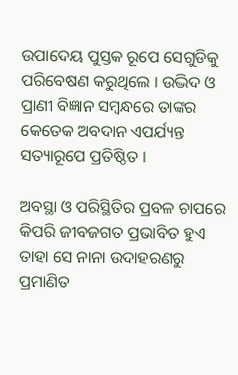ଉପାଦେୟ ପୁସ୍ତକ ରୂପେ ସେଗୁଡିକୁ ପରିବେଷଣ କରୁଥିଲେ । ଉଦ୍ଭିଦ ଓ ପ୍ରାଣୀ ବିଜ୍ଞାନ ସମ୍ବନ୍ଧରେ ତାଙ୍କର କେତେକ ଅବଦାନ ଏପର୍ଯ୍ୟନ୍ତ ସତ୍ୟାରୂପେ ପ୍ରତିଷ୍ଠିତ ।

ଅବସ୍ଥା ଓ ପରିସ୍ଥିତିର ପ୍ରବଳ ଚାପରେ କିପରି ଜୀବଜଗତ ପ୍ରଭାବିତ ହୁଏ ତାହା ସେ ନାନା ଉଦାହରଣରୁ ପ୍ରମାଣିତ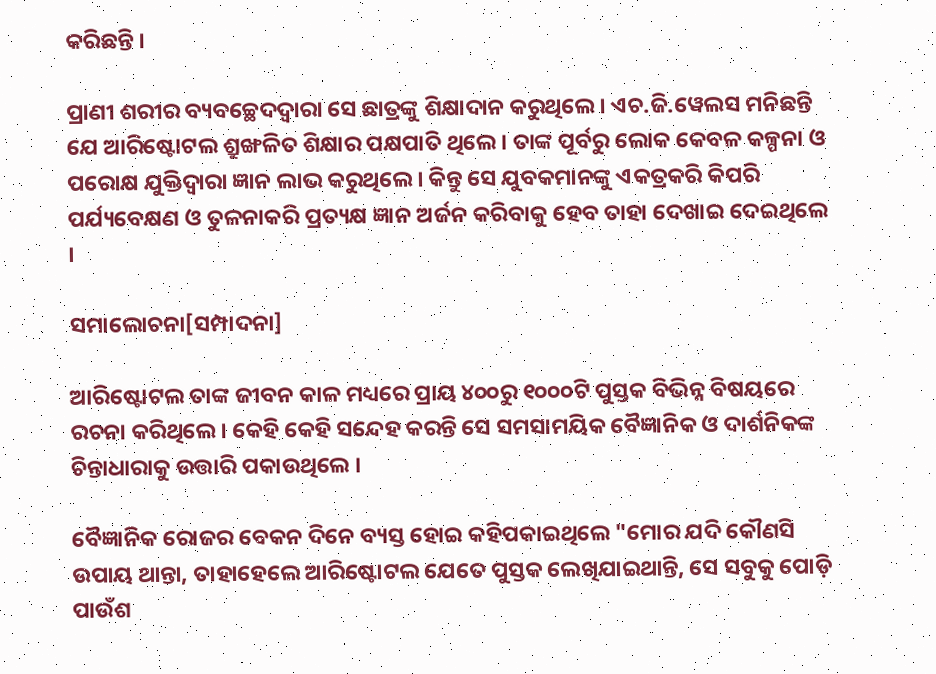କରିଛନ୍ତି ।

ପ୍ରାଣୀ ଶରୀର ବ୍ୟବଚ୍ଛେଦଦ୍ୱାରା ସେ ଛାତ୍ରଙ୍କୁ ଶିକ୍ଷାଦାନ କରୁଥିଲେ । ଏଚ.ଜି.ୱେଲସ ମନିଛନ୍ତି ଯେ ଆରିଷ୍ଟୋଟଲ ଶ୍ରୁଙ୍ଖଳିତ ଶିକ୍ଷାର ପକ୍ଷପାତି ଥିଲେ । ତାଙ୍କ ପୂର୍ବରୁ ଲୋକ କେବଳ କଳ୍ପନା ଓ ପରୋକ୍ଷ ଯୁକ୍ତିଦ୍ୱାରା ଜ୍ଞାନ ଲାଭ କରୁଥିଲେ । କିନ୍ତୁ ସେ ଯୁବକମାନଙ୍କୁ ଏକତ୍ରକରି କିପରି ପର୍ଯ୍ୟବେକ୍ଷଣ ଓ ତୁଳନାକରି ପ୍ରତ୍ୟକ୍ଷ ଜ୍ଞାନ ଅର୍ଜନ କରିବାକୁ ହେବ ତାହା ଦେଖାଇ ଦେଇଥିଲେ ।

ସମାଲୋଚନା[ସମ୍ପାଦନା]

ଆରିଷ୍ଟୋଟଲ ତାଙ୍କ ଜୀବନ କାଳ ମଧ୍ୟରେ ପ୍ରାୟ ୪୦୦ରୁ ୧୦୦୦ଟି ପୁସ୍ତକ ବିଭିନ୍ନ ବିଷୟରେ ରଚନା କରିଥିଲେ । କେହି କେହି ସନ୍ଦେହ କରନ୍ତି ସେ ସମସାମୟିକ ବୈଜ୍ଞାନିକ ଓ ଦାର୍ଶନିକଙ୍କ ଚିନ୍ତାଧାରାକୁ ଉତ୍ତାରି ପକାଉଥିଲେ ।

ବୈଜ୍ଞାନିକ ରୋଜର ବେକନ ଦିନେ ବ୍ୟସ୍ତ ହୋଇ କହିପକାଇଥିଲେ "ମୋର ଯଦି କୌଣସି ଉପାୟ ଥାନ୍ତା, ତାହାହେଲେ ଆରିଷ୍ଟୋଟଲ ଯେତେ ପୁସ୍ତକ ଲେଖିଯାଇଥାନ୍ତି, ସେ ସବୁକୁ ପୋଡ଼ି ପାଉଁଶ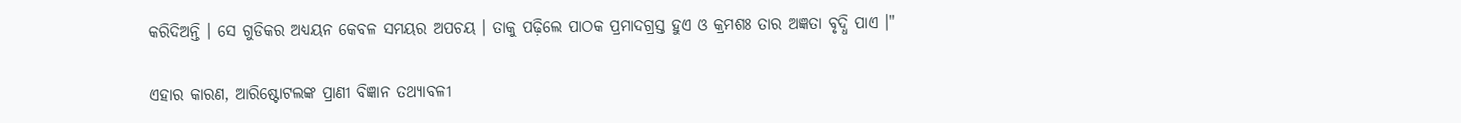କରିଦିଅନ୍ତି । ସେ ଗୁଡିକର ଅଧ୍ୟୟନ କେବଳ ସମୟର ଅପଚୟ । ତାକୁ ପଢ଼ିଲେ ପାଠକ ପ୍ରମାଦଗ୍ରସ୍ତ ହୁଏ ଓ କ୍ରମଶଃ ତାର ଅଜ୍ଞତା ବୃଦ୍ଧି ପାଏ ।"

ଏହାର କାରଣ, ଆରିଷ୍ଟୋଟଲଙ୍କ ପ୍ରାଣୀ ବିଜ୍ଞାନ ତଥ୍ୟାବଳୀ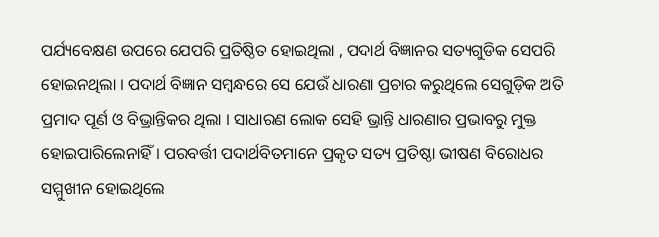ପର୍ଯ୍ୟବେକ୍ଷଣ ଉପରେ ଯେପରି ପ୍ରତିଷ୍ଠିତ ହୋଇଥିଲା , ପଦାର୍ଥ ବିଜ୍ଞାନର ସତ୍ୟଗୁଡିକ ସେପରି ହୋଇନଥିଲା । ପଦାର୍ଥ ବିଜ୍ଞାନ ସମ୍ବନ୍ଧରେ ସେ ଯେଉଁ ଧାରଣା ପ୍ରଚାର କରୁଥିଲେ ସେଗୁଡ଼ିକ ଅତି ପ୍ରମାଦ ପୂର୍ଣ ଓ ବିଭ୍ରାନ୍ତିକର ଥିଲା । ସାଧାରଣ ଲୋକ ସେହି ଭ୍ରାନ୍ତି ଧାରଣାର ପ୍ରଭାବରୁ ମୁକ୍ତ ହୋଇପାରିଲେନାହିଁ । ପରବର୍ତ୍ତୀ ପଦାର୍ଥବିତ‌ମାନେ ପ୍ରକୃତ ସତ୍ୟ ପ୍ରତିଷ୍ଠା ଭୀଷଣ ବିରୋଧର ସମ୍ମୁଖୀନ ହୋଇଥିଲେ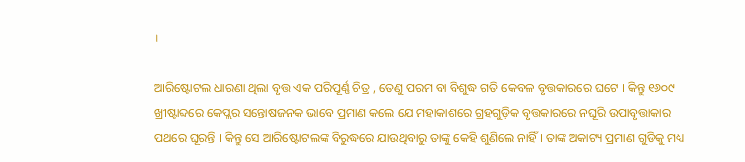।

ଆରିଷ୍ଟୋଟଲ ଧାରଣା ଥିଲା ବୃତ୍ତ ଏକ ପରିପୂର୍ଣ୍ଣ ଚିତ୍ର , ତେଣୁ ପରମ ବା ବିଶୁଦ୍ଧ ଗତି କେବଳ ବୃତ୍ତକାରରେ ଘଟେ । କିନ୍ତୁ ୧୬୦୯ ଖ୍ରୀଷ୍ଟାବ୍ଦରେ କେପ୍ଲର ସନ୍ତୋଷଜନକ ଭାବେ ପ୍ରମାଣ କଲେ ଯେ ମହାକାଶରେ ଗ୍ରହଗୁଡ଼ିକ ବୃତ୍ତକାରରେ ନଘୂରି ଉପାବୃତ୍ତାକାର ପଥରେ ଘୂରନ୍ତି । କିନ୍ତୁ ସେ ଆରିଷ୍ଟୋଟଲଙ୍କ ବିରୁଦ୍ଧରେ ଯାଉଥିବାରୁ ତାଙ୍କୁ କେହି ଶୁଣିଲେ ନାହିଁ । ତାଙ୍କ ଅକାଟ୍ୟ ପ୍ରମାଣ ଗୁଡିକୁ ମଧ୍ୟ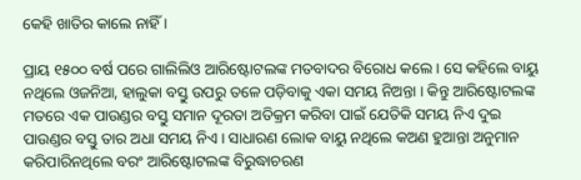କେହି ଖାତିର କାଲେ ନାହିଁ ।

ପ୍ରାୟ ୧୫୦୦ ବର୍ଷ ପରେ ଗାଲିଲିଓ ଆରିଷ୍ଟୋଟଲଙ୍କ ମତବାଦର ବିରୋଧ କଲେ । ସେ କହିଲେ ବାୟୁ ନଥିଲେ ଓଜନିଆ, ହାଲୁକା ବସ୍ତୁ ଉପରୁ ତଳେ ପଡ଼ିବାକୁ ଏକା ସମୟ ନିଅନ୍ତା । କିନ୍ତୁ ଆରିଷ୍ଟୋଟଲଙ୍କ ମତରେ ଏକ ପାଉଣ୍ଡର ବସ୍ତୁ ସମାନ ଦୂରତା ଅତିକ୍ରମ କରିବା ପାଇଁ ଯେତିକି ସମୟ ନିଏ ଦୁଇ ପାଉଣ୍ଡର ବସ୍ତୁ ତାର ଅଧା ସମୟ ନିଏ । ସାଧାରଣ ଲୋକ ବାୟୁ ନଥିଲେ କଅଣ ହୁଆନ୍ତା ଅନୁମାନ କରିପାରିନଥିଲେ ବରଂ ଆରିଷ୍ଟୋଟଲଙ୍କ ବିରୁଦ୍ଧାଚରଣ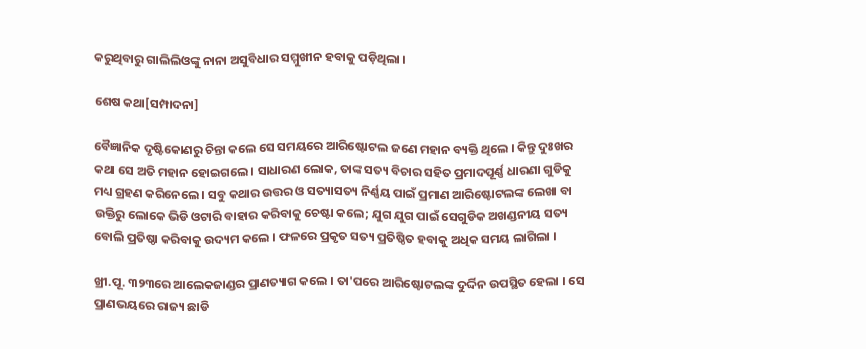କରୁଥିବାରୁ ଗାଲିଲିଓଙ୍କୁ ନାନା ଅସୁବିଧାର ସମ୍ମୁଖୀନ ହବାକୁ ପଡ଼ିଥିଲା ।

ଶେଷ କଥା[ସମ୍ପାଦନା]

ବୈଜ୍ଞାନିକ ଦୃଷ୍ଟିକୋଣରୁ ଚିନ୍ତା କଲେ ସେ ସମୟରେ ଆରିଷ୍ଟୋଟଲ ଜଣେ ମହାନ ବ୍ୟକ୍ତି ଥିଲେ । କିନ୍ତୁ ଦୁଃଖର କଥା ସେ ଅତି ମହାନ ହୋଇଗଲେ । ସାଧାରଣ ଲୋକ, ତାଙ୍କ ସତ୍ୟ ବିଚାର ସହିତ ପ୍ରମାଦପୂର୍ଣ୍ଣ ଧାରଣା ଗୁଡିକୁ ମଧ୍ୟ ଗ୍ରହଣ କରିନେଲେ । ସବୁ କଥାର ଉତ୍ତର ଓ ସତ୍ୟାସତ୍ୟ ନିର୍ଣ୍ଣୟ ପାଇଁ ପ୍ରମାଣ ଆରିଷ୍ଟୋଟଲଙ୍କ ଲେଖା ବା ଉକ୍ତିରୁ ଲୋକେ ଭିଡି ଓଟାରି ବାହାର କରିବାକୁ ଚେଷ୍ଟା କଲେ; ଯୁଗ ଯୁଗ ପାଇଁ ସେଗୁଡିକ ଅଖଣ୍ଡନୀୟ ସତ୍ୟ ବୋଲି ପ୍ରତିଷ୍ଠା କରିବାକୁ ଉଦ୍ୟମ କଲେ । ଫଳରେ ପ୍ରକୃତ ସତ୍ୟ ପ୍ରତିଷ୍ଠିତ ହବାକୁ ଅଧିକ ସମୟ ଲାଗିଲା ।

ଖ୍ରୀ.ପୂ. ୩୨୩ରେ ଆଲେକଜାଣ୍ଡର ପ୍ରାଣତ୍ୟାଗ କଲେ । ତା'ପରେ ଆରିଷ୍ଟୋଟଲଙ୍କ ଦୁର୍ଦ୍ଦିନ ଉପସ୍ଥିତ ହେଲା । ସେ ପ୍ରାଣଭୟରେ ରାଜ୍ୟ ଛାଡି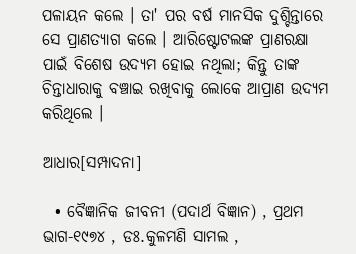ପଳାୟନ କଲେ । ତା' ପର ବର୍ଷ ମାନସିକ ଦୁଶ୍ଚିନ୍ତାରେ ସେ ପ୍ରାଣତ୍ୟାଗ କଲେ । ଆରିଷ୍ଟୋଟଲଙ୍କ ପ୍ରାଣରକ୍ଷା ପାଇଁ ବିଶେଷ ଉଦ୍ୟମ ହୋଇ ନଥିଲା; କିନ୍ତୁ ତାଙ୍କ ଚିନ୍ତାଧାରାକୁ ବଞ୍ଚାଇ ରଖିବାକୁ ଲୋକେ ଆପ୍ରାଣ ଉଦ୍ୟମ କରିଥିଲେ ।

ଆଧାର[ସମ୍ପାଦନା]

  • ବୈଜ୍ଞାନିକ ଜୀବନୀ (ପଦାର୍ଥ ବିଜ୍ଞାନ) , ପ୍ରଥମ ଭାଗ-୧୯୭୪ , ଡଃ.କୁଳମଣି ସାମଲ ,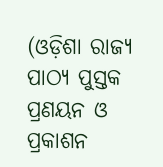(ଓଡ଼ିଶା ରାଜ୍ୟ ପାଠ୍ୟ ପୁସ୍ତକ ପ୍ରଣୟନ ଓ ପ୍ରକାଶନ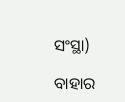ସଂସ୍ଥା)

ବାହାର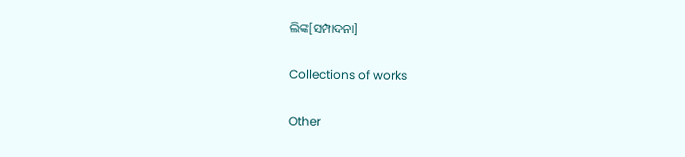ଲିଙ୍କ[ସମ୍ପାଦନା]

Collections of works

Other